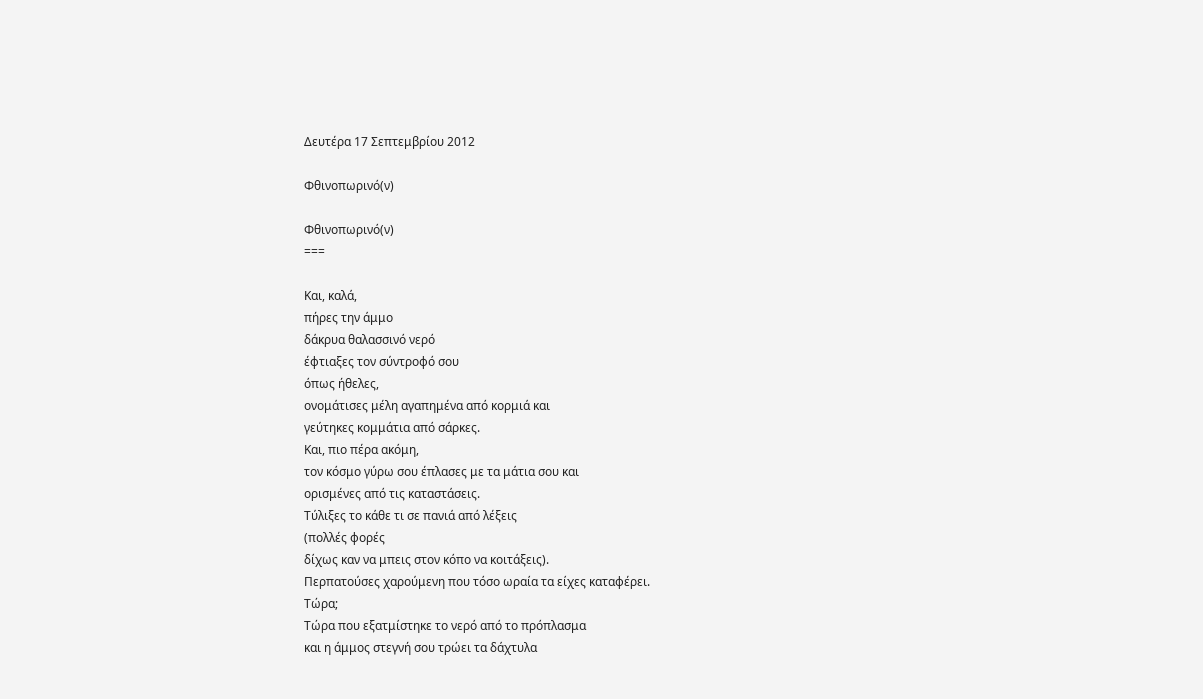Δευτέρα 17 Σεπτεμβρίου 2012

Φθινοπωρινό(ν)

Φθινοπωρινό(ν)
===

Και, καλά,
πήρες την άμμο
δάκρυα θαλασσινό νερό
έφτιαξες τον σύντροφό σου
όπως ήθελες,
ονομάτισες μέλη αγαπημένα από κορμιά και
γεύτηκες κομμάτια από σάρκες.
Και, πιο πέρα ακόμη,
τον κόσμο γύρω σου έπλασες με τα μάτια σου και
ορισμένες από τις καταστάσεις.
Τύλιξες το κάθε τι σε πανιά από λέξεις
(πολλές φορές
δίχως καν να μπεις στον κόπο να κοιτάξεις).
Περπατούσες χαρούμενη που τόσο ωραία τα είχες καταφέρει.
Τώρα;
Τώρα που εξατμίστηκε το νερό από το πρόπλασμα
και η άμμος στεγνή σου τρώει τα δάχτυλα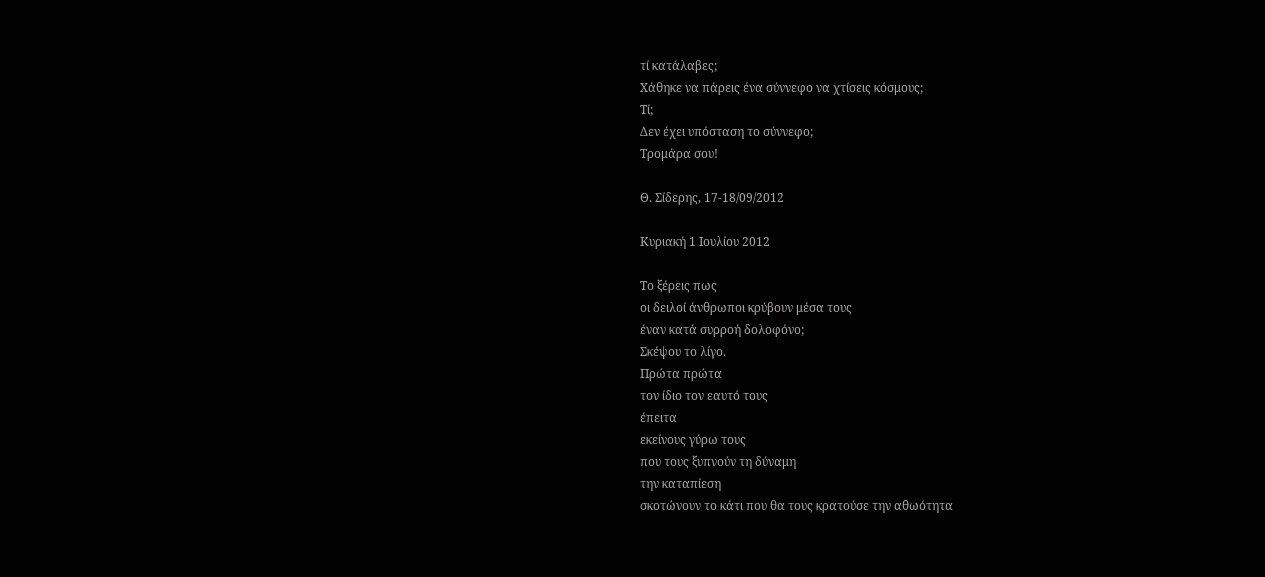τί κατάλαβες;
Χάθηκε να πάρεις ένα σύννεφο να χτίσεις κόσμους;
Τί;
Δεν έχει υπόσταση το σύννεφο;
Τρομάρα σου!

Θ. Σίδερης, 17-18/09/2012

Κυριακή 1 Ιουλίου 2012

Το ξέρεις πως
οι δειλοί άνθρωποι κρύβουν μέσα τους
έναν κατά συρροή δολοφόνο;
Σκέψου το λίγο.
Πρώτα πρώτα
τον ίδιο τον εαυτό τους
έπειτα
εκείνους γύρω τους
που τους ξυπνούν τη δύναμη
την καταπίεση
σκοτώνουν το κάτι που θα τους κρατούσε την αθωότητα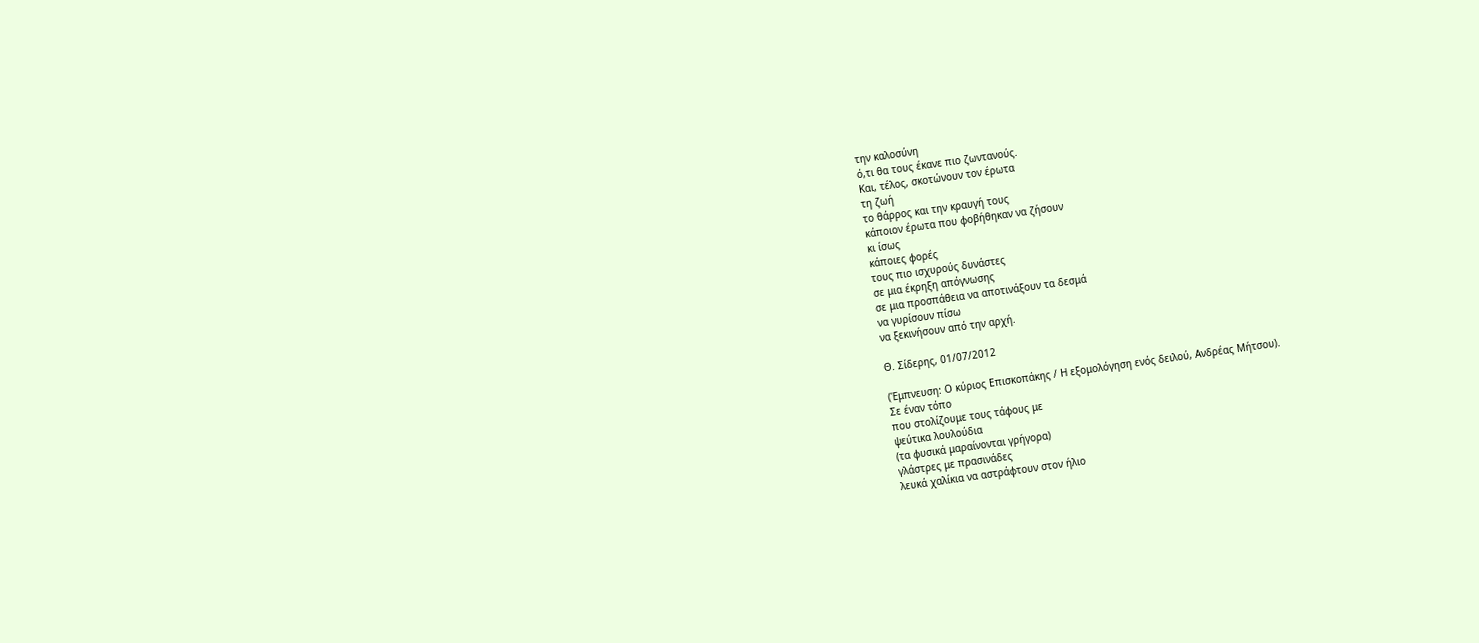την καλοσύνη
ό,τι θα τους έκανε πιο ζωντανούς.
Και, τέλος, σκοτώνουν τον έρωτα
τη ζωή
το θάρρος και την κραυγή τους
κάποιον έρωτα που φοβήθηκαν να ζήσουν
κι ίσως
κάποιες φορές
τους πιο ισχυρούς δυνάστες
σε μια έκρηξη απόγνωσης
σε μια προσπάθεια να αποτινάξουν τα δεσμά
να γυρίσουν πίσω
να ξεκινήσουν από την αρχή.

Θ. Σίδερης, 01/07/2012

(Έμπνευση: Ο κύριος Επισκοπάκης / Η εξομολόγηση ενός δειλού, Ανδρέας Μήτσου).
Σε έναν τόπο
που στολίζουμε τους τάφους με
ψεύτικα λουλούδια
(τα φυσικά μαραίνονται γρήγορα)
γλάστρες με πρασινάδες
λευκά χαλίκια να αστράφτουν στον ήλιο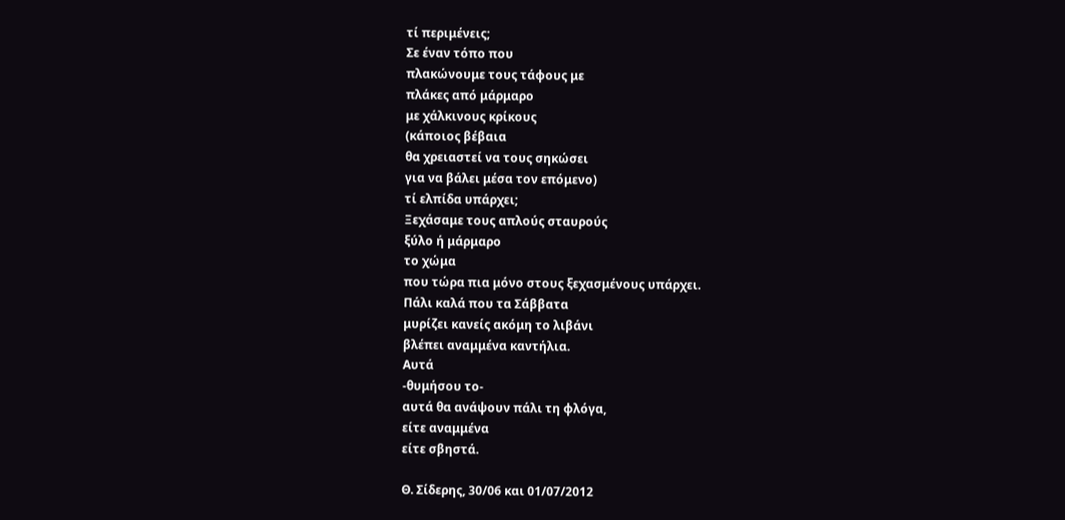τί περιμένεις;
Σε έναν τόπο που
πλακώνουμε τους τάφους με
πλάκες από μάρμαρο
με χάλκινους κρίκους
(κάποιος βέβαια
θα χρειαστεί να τους σηκώσει
για να βάλει μέσα τον επόμενο)
τί ελπίδα υπάρχει;
Ξεχάσαμε τους απλούς σταυρούς
ξύλο ή μάρμαρο
το χώμα
που τώρα πια μόνο στους ξεχασμένους υπάρχει.
Πάλι καλά που τα Σάββατα
μυρίζει κανείς ακόμη το λιβάνι
βλέπει αναμμένα καντήλια.
Αυτά
-θυμήσου το-
αυτά θα ανάψουν πάλι τη φλόγα,
είτε αναμμένα
είτε σβηστά.

Θ. Σίδερης, 30/06 και 01/07/2012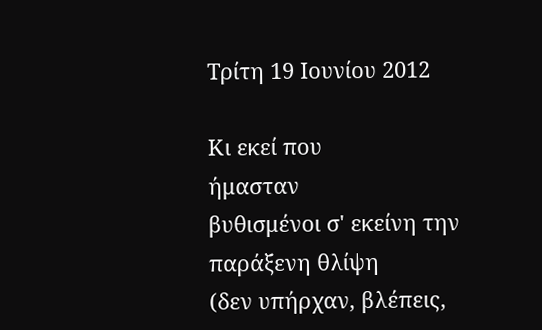Τρίτη 19 Ιουνίου 2012

Κι εκεί που
ήμασταν
βυθισμένοι σ' εκείνη την παράξενη θλίψη
(δεν υπήρχαν, βλέπεις,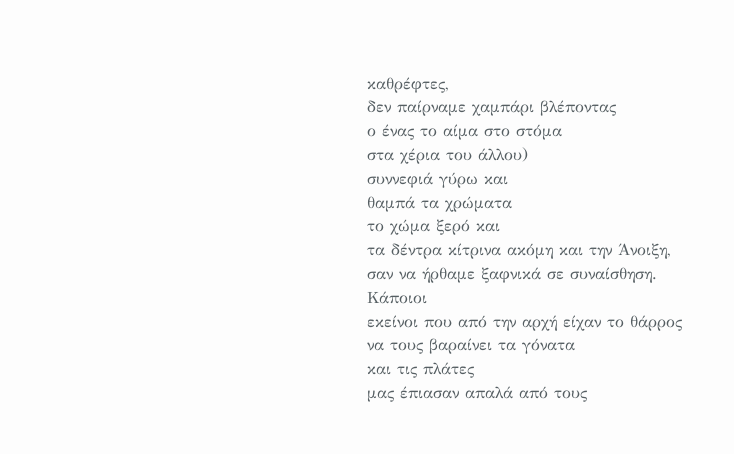καθρέφτες,
δεν παίρναμε χαμπάρι βλέποντας
ο ένας το αίμα στο στόμα
στα χέρια του άλλου)
συννεφιά γύρω και
θαμπά τα χρώματα
το χώμα ξερό και
τα δέντρα κίτρινα ακόμη και την Άνοιξη,
σαν να ήρθαμε ξαφνικά σε συναίσθηση.
Κάποιοι
εκείνοι που από την αρχή είχαν το θάρρος
να τους βαραίνει τα γόνατα
και τις πλάτες
μας έπιασαν απαλά από τους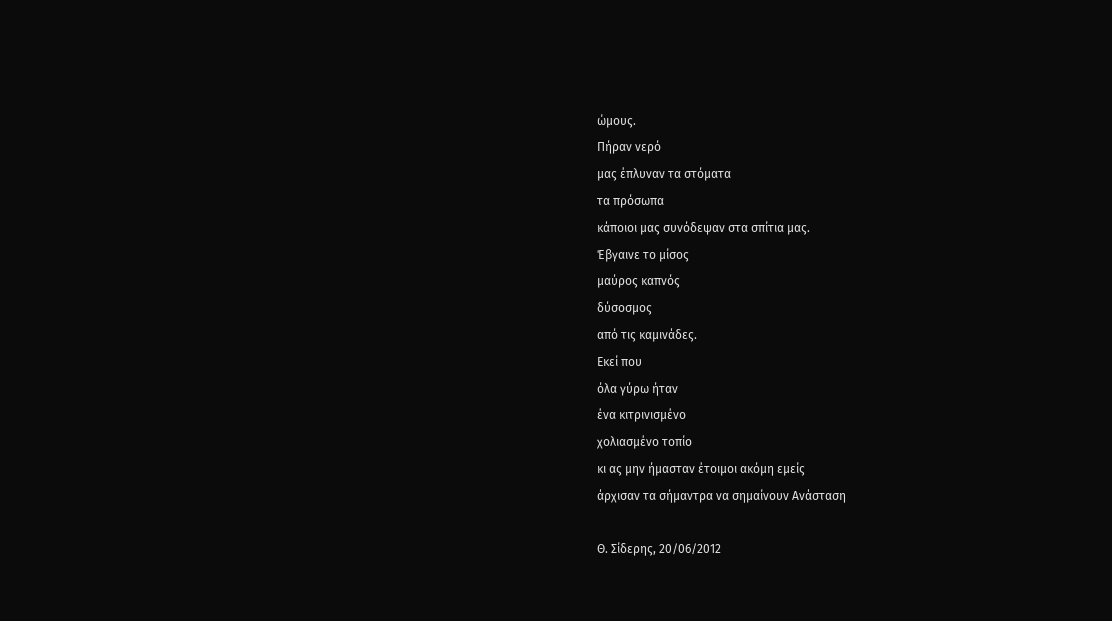ώμους.
Πήραν νερό
μας έπλυναν τα στόματα
τα πρόσωπα
κάποιοι μας συνόδεψαν στα σπίτια μας.
Έβγαινε το μίσος
μαύρος καπνός
δύσοσμος
από τις καμινάδες.
Εκεί που
όλα γύρω ήταν
ένα κιτρινισμένο
χολιασμένο τοπίο
κι ας μην ήμασταν έτοιμοι ακόμη εμείς
άρχισαν τα σήμαντρα να σημαίνουν Ανάσταση

Θ. Σίδερης, 20/06/2012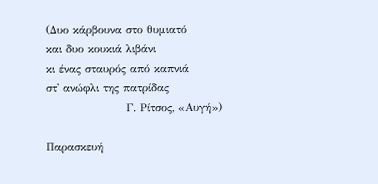(Δυο κάρβουνα στο θυμιατό
και δυο κουκιά λιβάνι
κι ένας σταυρός από καπνιά
στ' ανώφλι της πατρίδας
                    Γ. Ρίτσος, «Αυγή»)

Παρασκευή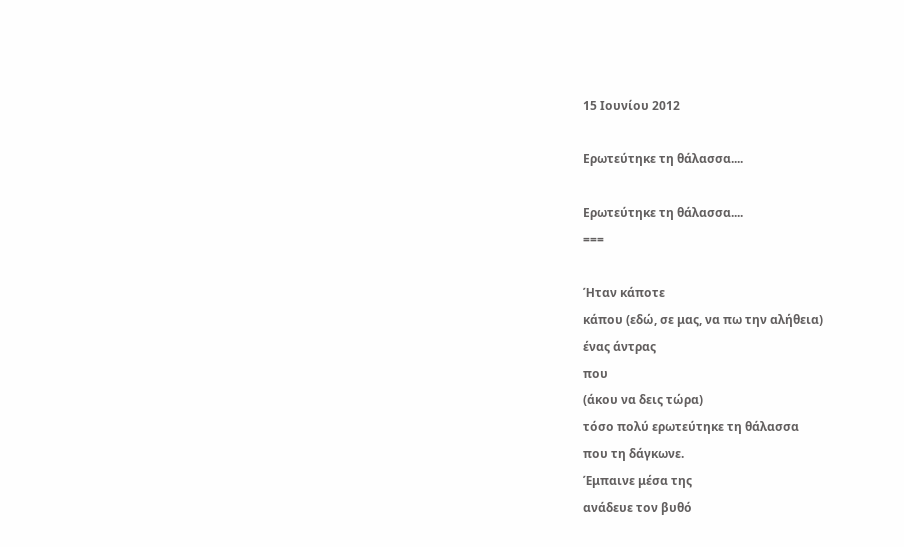15 Ιουνίου 2012

Ερωτεύτηκε τη θάλασσα....

Ερωτεύτηκε τη θάλασσα....
===

Ήταν κάποτε
κάπου (εδώ, σε μας, να πω την αλήθεια)
ένας άντρας
που
(άκου να δεις τώρα)
τόσο πολύ ερωτεύτηκε τη θάλασσα
που τη δάγκωνε.
Έμπαινε μέσα της
ανάδευε τον βυθό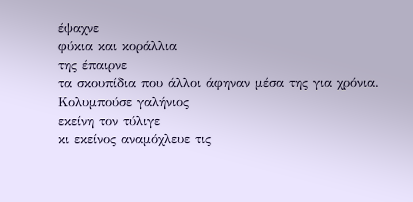έψαχνε
φύκια και κοράλλια
της έπαιρνε
τα σκουπίδια που άλλοι άφηναν μέσα της για χρόνια.
Κολυμπούσε γαλήνιος
εκείνη τον τύλιγε
κι εκείνος αναμόχλευε τις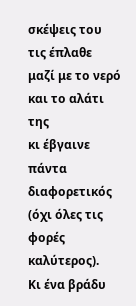σκέψεις του
τις έπλαθε μαζί με το νερό και το αλάτι της
κι έβγαινε πάντα διαφορετικός
(όχι όλες τις φορές καλύτερος).
Κι ένα βράδυ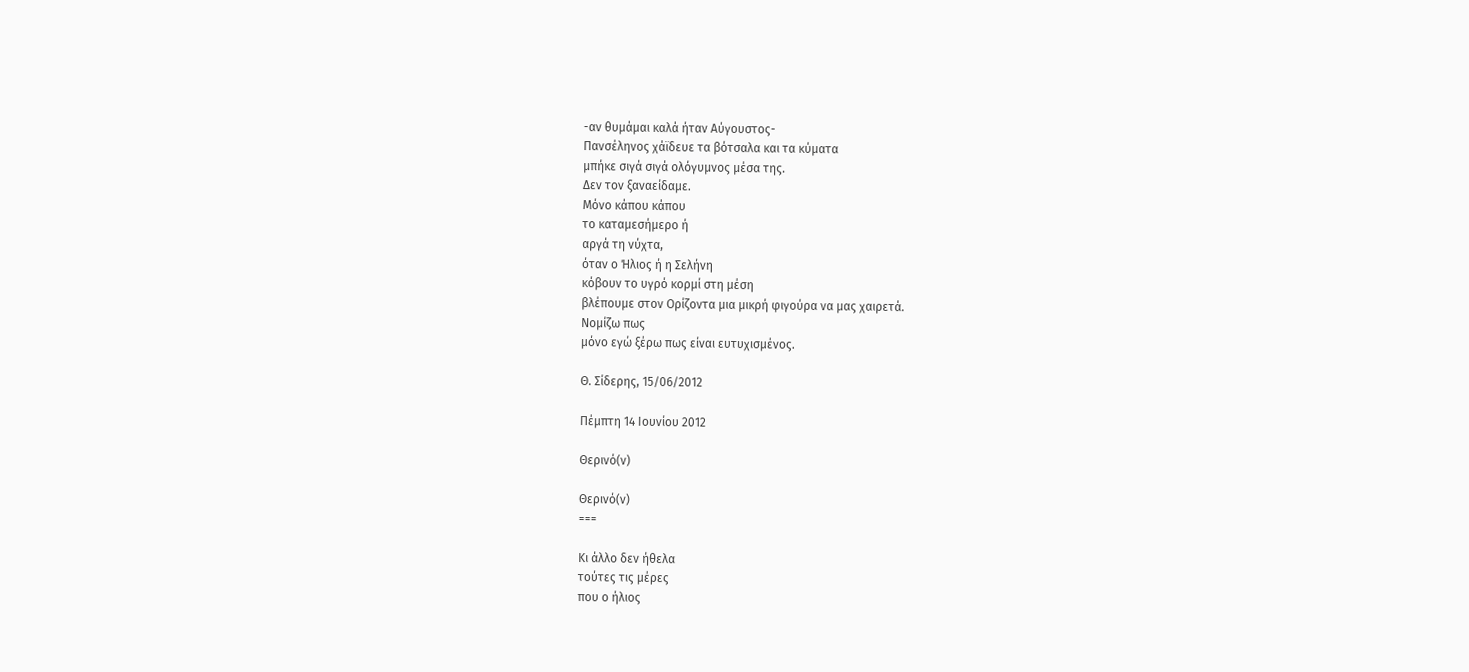-αν θυμάμαι καλά ήταν Αύγουστος-
Πανσέληνος χάϊδευε τα βότσαλα και τα κύματα
μπήκε σιγά σιγά ολόγυμνος μέσα της.
Δεν τον ξαναείδαμε.
Μόνο κάπου κάπου
το καταμεσήμερο ή
αργά τη νύχτα,
όταν ο Ήλιος ή η Σελήνη
κόβουν το υγρό κορμί στη μέση
βλέπουμε στον Ορίζοντα μια μικρή φιγούρα να μας χαιρετά.
Νομίζω πως
μόνο εγώ ξέρω πως είναι ευτυχισμένος.

Θ. Σίδερης, 15/06/2012

Πέμπτη 14 Ιουνίου 2012

Θερινό(ν)

Θερινό(ν)
===

Κι άλλο δεν ήθελα
τούτες τις μέρες
που ο ήλιος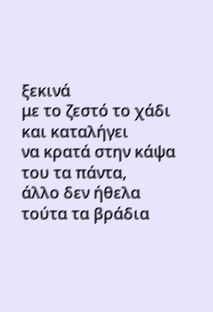ξεκινά
με το ζεστό το χάδι
και καταλήγει
να κρατά στην κάψα του τα πάντα,
άλλο δεν ήθελα
τούτα τα βράδια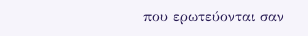που ερωτεύονται σαν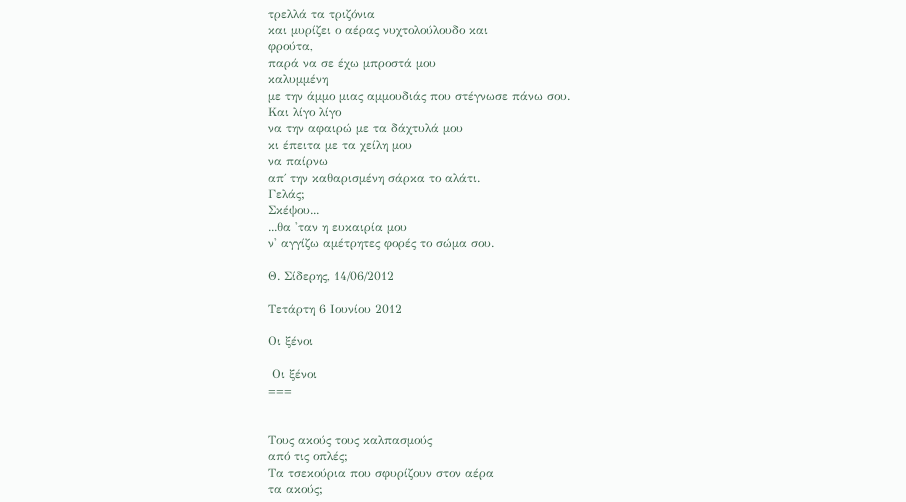τρελλά τα τριζόνια
και μυρίζει ο αέρας νυχτολούλουδο και
φρούτα,
παρά να σε έχω μπροστά μου
καλυμμένη
με την άμμο μιας αμμουδιάς που στέγνωσε πάνω σου.
Και λίγο λίγο
να την αφαιρώ με τα δάχτυλά μου
κι έπειτα με τα χείλη μου
να παίρνω
απ΄ την καθαρισμένη σάρκα το αλάτι.
Γελάς;
Σκέψου...
...θα 'ταν η ευκαιρία μου
ν' αγγίζω αμέτρητες φορές το σώμα σου.

Θ. Σίδερης, 14/06/2012

Τετάρτη 6 Ιουνίου 2012

Οι ξένοι

 Οι ξένοι
===


Τους ακούς τους καλπασμούς
από τις οπλές;
Τα τσεκούρια που σφυρίζουν στον αέρα
τα ακούς;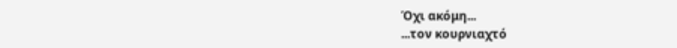Όχι ακόμη...
...τον κουρνιαχτό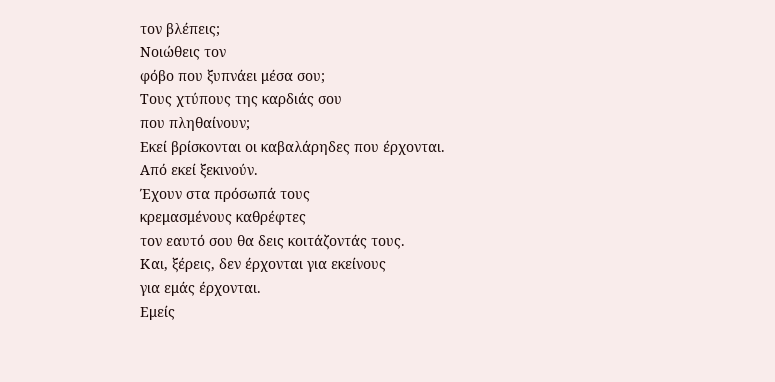τον βλέπεις;
Νοιώθεις τον
φόβο που ξυπνάει μέσα σου;
Τους χτύπους της καρδιάς σου
που πληθαίνουν;
Εκεί βρίσκονται οι καβαλάρηδες που έρχονται.
Από εκεί ξεκινούν.
Έχουν στα πρόσωπά τους
κρεμασμένους καθρέφτες
τον εαυτό σου θα δεις κοιτάζοντάς τους.
Και, ξέρεις, δεν έρχονται για εκείνους
για εμάς έρχονται.
Εμείς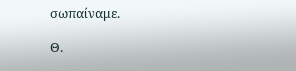σωπαίναμε.

Θ.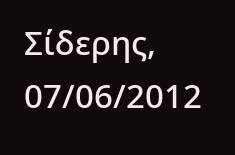Σίδερης, 07/06/2012